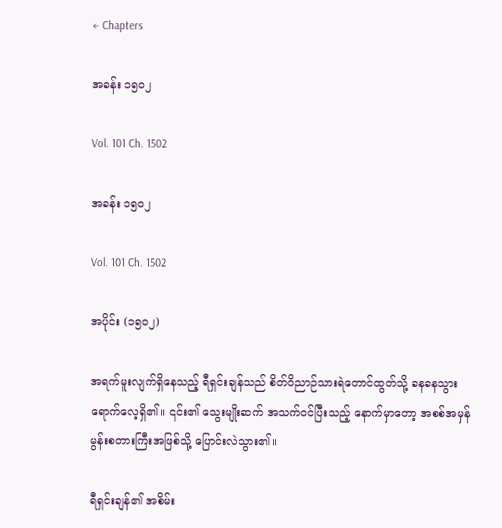← Chapters

အခန်း ၁၅၀၂

Vol. 101 Ch. 1502

အခန်း ၁၅၀၂

Vol. 101 Ch. 1502

အပိုင်း (၁၅၀၂)

အရက်မူးလျက်ရှိနေသည့် ရီရှင်းချန်သည် စိတ်ဝိညာဉ်သားရဲတောင်ထွတ်သို့ ခနခနသွားရောက်လေ့ရှိ၏။ ၎င်း၏ သွေးမျိုးဆက် အသက်ဝင်ပြီးသည့် နောက်မှာတော့ အစစ်အမှန် မွန်းစတားကြီးအဖြစ်သို့ ပြောင်းလဲသွား၏။

ရီရှင်းချန်၏ အစိမ်း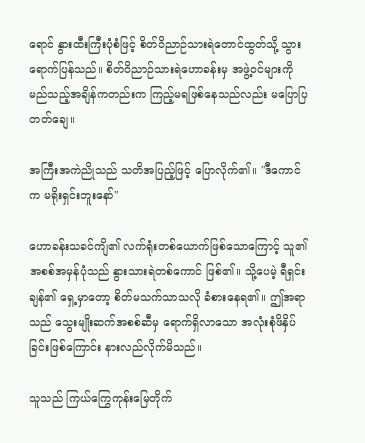ရောင် နွားထီးကြီးပုံစံဖြင့် စိတ်ဝိညာဉ်သားရဲတောင်ထွတ်သို့ သွားရောက်ပြန်သည်။ စိတ်ဝိညာဉ်သားရဲဟောခန်းမှ အဖွဲ့ဝင်များကို မည်သည့်အချိန်ကတည်းက ကြည့်မရဖြစ်နေသည်လည်း မပြောပြတတ်ချေ။

အကြီးအကဲညိုသည် သတိအပြည့်ဖြင့် ပြောလိုက်၏။ "ဒီကောင်က မရိုးရှင်းဘူးနော်"

ဟောခန်းသခင်ကျိ၏ လက်ရုံးတစ်ယောက်ဖြစ်သောကြောင့် သူ၏အစစ်အမှန်ပုံသည် နွားသားရဲတစ်ကောင် ဖြစ်၏။ သို့ပေမဲ့ ရီရှင်းချန်၏ ရှေ့မှာတော့ စိတ်မသက်သာသလို ခံစားနေရ၏။ ဤအရာသည် သွေးမျိုးဆက်အစစ်ဆီမှ ရောက်ရှိလာသော အလုံးစုံဖိနှိပ်ခြင်းဖြစ်ကြောင်း နားလည်လိုက်မိသည်။

သူသည် ကြယ်ကြွေကုန်းမြေတိုက်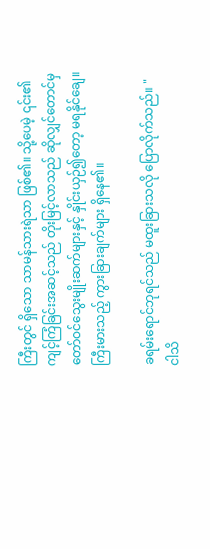ကြီးတွင် ရှိသော သာမန်သားရဲသာ ဖြစ်၏။ သို့ပေမဲ့ ၎င်း၏ကျင့်ကြံခြင်းအဆင့်သည် တိုးမြင့်လာသည် ဆိုလျှင်တောင်မှ တော်ဝင်သွေးမျိုးဆက်များနှင့် နှိုင်းယှဉ်၍တော့ မရနိုင်ချေ။ ကြီးမားသည့် ကွားခြားချက်များ ရှိနေ၏။

ခရမ်းရောင်ဘုရင်သည် မထူးခြားသလို ပြောလိုက်သည်။ "ငါသိ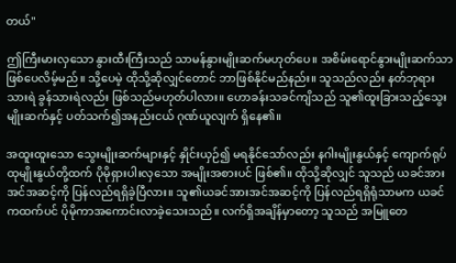တယ်"

ဤကြီးမားလှသော နွားထီးကြီးသည် သာမန်နွားမျိုးဆက်မဟုတ်ပေ။ အစိမ်းရောင်နွားမျိုးဆက်သာ ဖြစ်ပေလိမ့်မည်။ သို့ပေမဲ့ ထိုသို့ဆိုလျှင်တောင် ဘာဖြစ်နိုင်မည်နည်း။ သူသည်လည်း နတ်ဘုရားသားရဲ ခွန်သားရဲလည်း ဖြစ်သည်မဟုတ်ပါလား။ ဟောခန်းသခင်ကျိသည် သူ၏ထူးခြားသည့်သွေးမျိုးဆက်နှင့် ပတ်သက်၍အနည်းငယ် ဂုဏ်ယူလျက် ရှိနေ၏။

အထူးထူးသော သွေးမျိုးဆက်များနှင့် နှိုင်းယှဉ်၍ မရနိုင်သော်လည်း နဂါးမျိုးနွယ်နှင့် ကျောက်ရုပ်ထုမျိုးနွယ်တို့ထက် ပိုမိုရှားပါးလှသော အမျိုးအစားပင် ဖြစ်၏။ ထိုသို့ဆိုလျှင် သူသည် ယခင်အားအင်အဆင့်ကို ပြန်လည်ရရှိခဲ့ပြီလား။ သူ၏ယခင်အားအင်အဆင့်ကို ပြန်လည်ရရှိရုံသာမက ယခင်ကထက်ပင် ပိုမိုကာအကောင်းလာခဲ့သေးသည်။ လက်ရှိအချိန်မှာတော့ သူသည် အမြူတေ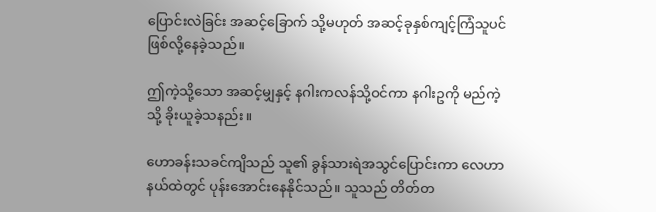ပြောင်းလဲခြင်း အဆင့်ခြောက် သို့မဟုတ် အဆင့်ခုနှစ်ကျင့်ကြံသူပင် ဖြစ်လို့နေခဲ့သည်။

ဤကဲ့သို့သော အဆင့်မျှနှင့် နဂါးကလန်သို့ဝင်ကာ နဂါးဥကို မည်ကဲ့သို့ ခိုးယူခဲ့သနည်း။

ဟောခန်းသခင်ကျိသည် သူ၏ ခွန်သားရဲအသွင်ပြောင်းကာ လေဟာနယ်ထဲတွင် ပုန်းအောင်းနေနိုင်သည်။ သူသည် တိတ်တ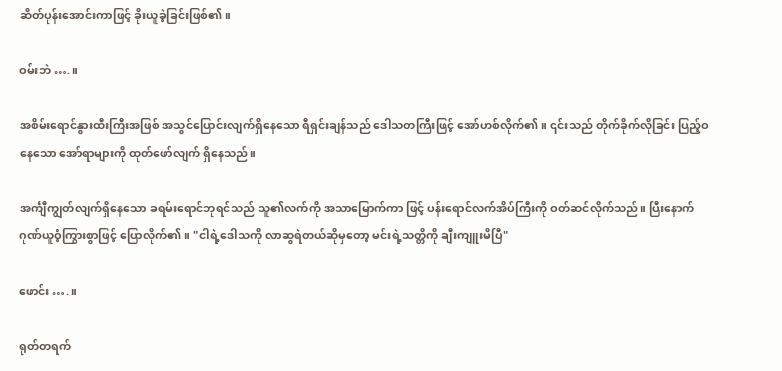ဆိတ်ပုန်းအောင်းကာဖြင့် ခိုးယူခဲ့ခြင်းဖြစ်၏။

ဝမ်းဘဲ ….။

အစိမ်းရောင်နွားထီးကြီးအဖြစ် အသွင်ပြောင်းလျက်ရှိနေသော ရီရှင်းချန်သည် ဒေါသတကြီးဖြင့် အော်ဟစ်လိုက်၏။ ၎င်းသည် တိုက်ခိုက်လိုခြင်း ပြည့်ဝနေသော အော်ရာများကို ထုတ်ဖော်လျက် ရှိနေသည်။

အင်္ကျီကျွတ်လျက်ရှိနေသော ခရမ်းရောင်ဘုရင်သည် သူ၏လက်ကို အသာမြောက်ကာ ဖြင့် ပန်းရောင်လက်အိပ်ကြီးကို ဝတ်ဆင်လိုက်သည်။ ပြီးနောက် ဂုဏ်ယူဝံ့ကြွားစွာဖြင့် ပြောလိုက်၏။ "ငါရဲ့ဒေါသကို လာဆွရဲတယ်ဆိုမှတော့ မင်းရဲ့သတ္တိကို ချီးကျူးမိပြီ"

ဖောင်း ….။

ရုတ်တရက်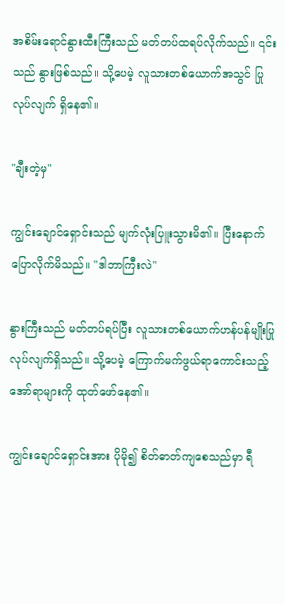အစိမ်းရောင်နွားထီးကြီးသည် မတ်တပ်ထရပ်လိုက်သည်။ ၎င်းသည် နွားဖြစ်သည်။ သို့ပေမဲ့ လူသားတစ်ယောက်အသွင် ပြုလုပ်လျက် ရှိနေ၏။

"ချီးတဲ့မှ"

ကျွင်းချောင်ရှောင်းသည် မျက်လုံးပြူးသွားမိ၏။ ပြီးနောက် ပြောလိုက်မိသည်။ "ဒါဘာကြီးလဲ"

နွားကြီးသည် မတ်တပ်ရပ်ပြီး လူသားတစ်ယောက်ဟန်ပန်မျိုးပြုလုပ်လျက်ရှိသည်။ သို့ပေမဲ့ ကြောက်မက်ဖွယ်ရာကောင်းသည့် အော်ရာများကို ထုတ်ဖော်နေ၏။

ကျွင်းချောင်ရှောင်းအား ပိုမို၍ စိတ်ဓာတ်ကျစေသည်မှာ ရီ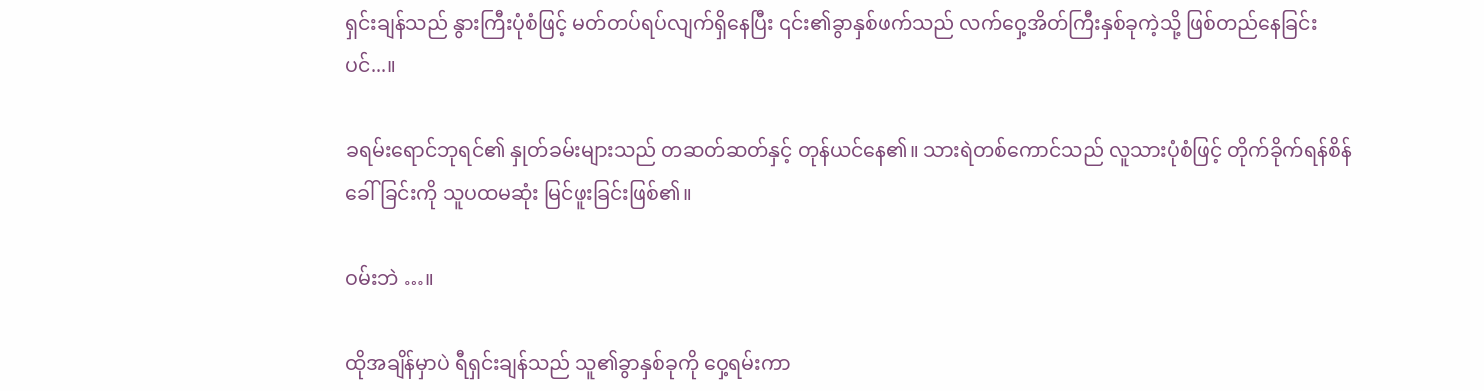ရှင်းချန်သည် နွားကြီးပုံစံဖြင့် မတ်တပ်ရပ်လျက်ရှိနေပြီး ၎င်း၏ခွာနှစ်ဖက်သည် လက်ဝှေ့အိတ်ကြီးနှစ်ခုကဲ့သို့ ဖြစ်တည်နေခြင်းပင်...။

ခရမ်းရောင်ဘုရင်၏ နှုတ်ခမ်းများသည် တဆတ်ဆတ်နှင့် တုန်ယင်နေ၏။ သားရဲတစ်ကောင်သည် လူသားပုံစံဖြင့် တိုက်ခိုက်ရန်စိန်ခေါ်ခြင်းကို သူပထမဆုံး မြင်ဖူးခြင်းဖြစ်၏။

ဝမ်းဘဲ …။

ထိုအချိန်မှာပဲ ရီရှင်းချန်သည် သူ၏ခွာနှစ်ခုကို ဝှေ့ရမ်းကာ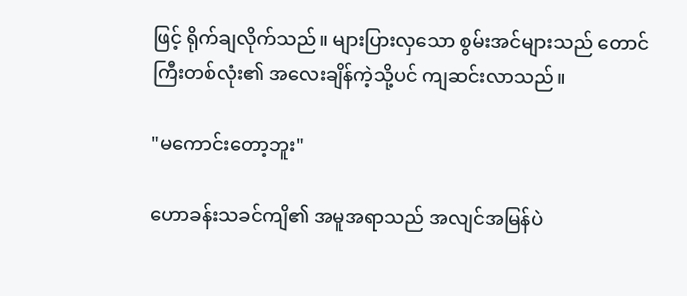ဖြင့် ရိုက်ချလိုက်သည်။ များပြားလှသော စွမ်းအင်များသည် တောင်ကြီးတစ်လုံး၏ အလေးချိန်ကဲ့သို့ပင် ကျဆင်းလာသည်။

"မကောင်းတော့ဘူး"

ဟောခန်းသခင်ကျိ၏ အမူအရာသည် အလျင်အမြန်ပဲ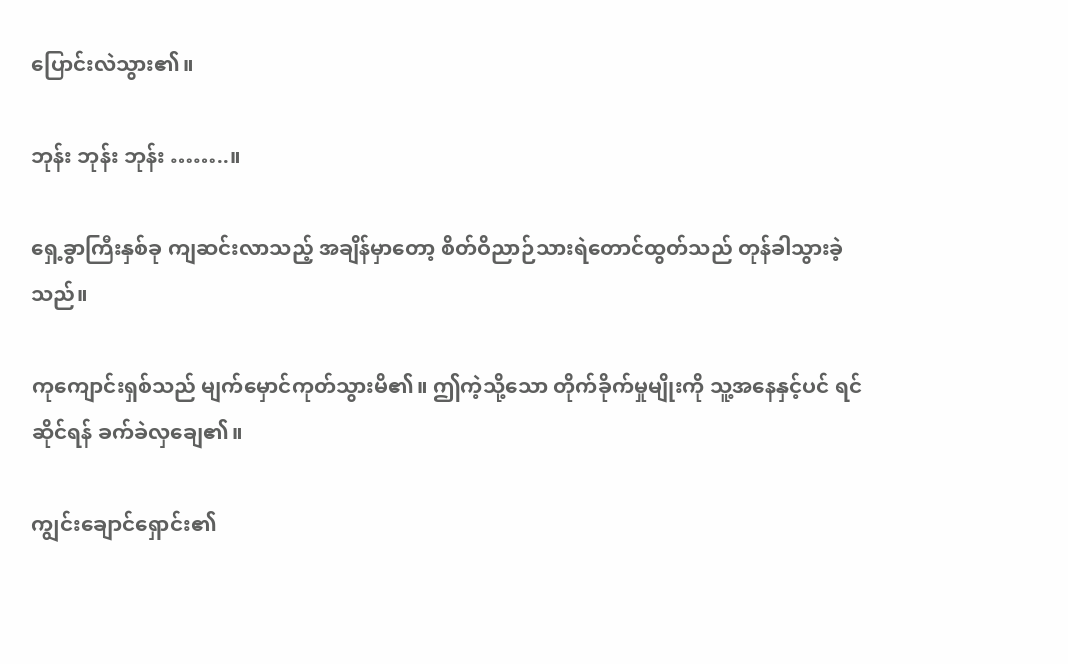ပြောင်းလဲသွား၏။

ဘုန်း ဘုန်း ဘုန်း ……..။

ရှေ့ခွာကြီးနှစ်ခု ကျဆင်းလာသည့် အချိန်မှာတော့ စိတ်ဝိညာဉ်သားရဲတောင်ထွတ်သည် တုန်ခါသွားခဲ့သည်။

ကုကျောင်းရှစ်သည် မျက်မှောင်ကုတ်သွားမိ၏။ ဤကဲ့သို့သော တိုက်ခိုက်မှုမျိုးကို သူ့အနေနှင့်ပင် ရင်ဆိုင်ရန် ခက်ခဲလှချေ၏။

ကျွင်းချောင်ရှောင်း၏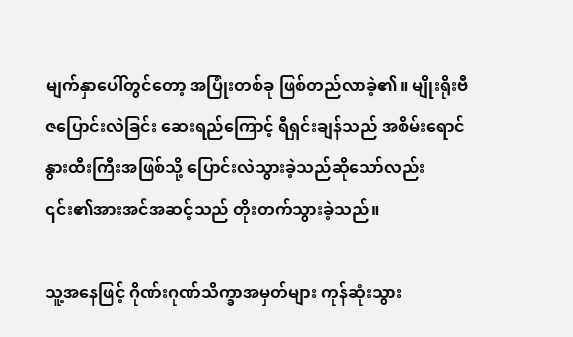မျက်နှာပေါ်တွင်တော့ အပြုံးတစ်ခု ဖြစ်တည်လာခဲ့၏။ မျိုးရိုးဗီဇပြောင်းလဲခြင်း ဆေးရည်ကြောင့် ရီရှင်းချန်သည် အစိမ်းရောင်နွားထီးကြီးအဖြစ်သို့ ပြောင်းလဲသွားခဲ့သည်ဆိုသော်လည်း ၎င်း၏အားအင်အဆင့်သည် တိုးတက်သွားခဲ့သည်။

သူ့အနေဖြင့် ဂိုဏ်းဂုဏ်သိက္ခာအမှတ်များ ကုန်ဆုံးသွား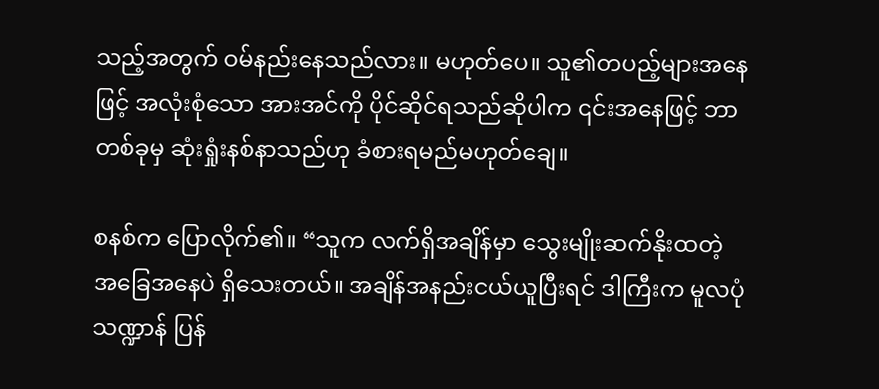သည့်အတွက် ဝမ်နည်းနေသည်လား။ မဟုတ်ပေ။ သူ၏တပည့်များအနေဖြင့် အလုံးစုံသော အားအင်ကို ပိုင်ဆိုင်ရသည်ဆိုပါက ၎င်းအနေဖြင့် ဘာတစ်ခုမှ ဆုံးရှုံးနစ်နာသည်ဟု ခံစားရမည်မဟုတ်ချေ။

စနစ်က ပြောလိုက်၏။ “သူက လက်ရှိအချိန်မှာ သွေးမျိုးဆက်နိုးထတဲ့ အခြေအနေပဲ ရှိသေးတယ်။ အချိန်အနည်းငယ်ယူပြီးရင် ဒါကြီးက မူလပုံသဏ္ဍာန် ပြန်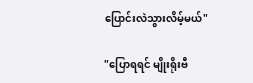ပြောင်းလဲသွားလိမ့်မယ်"

"ပြောရရင် မျိုးရိုးဗီ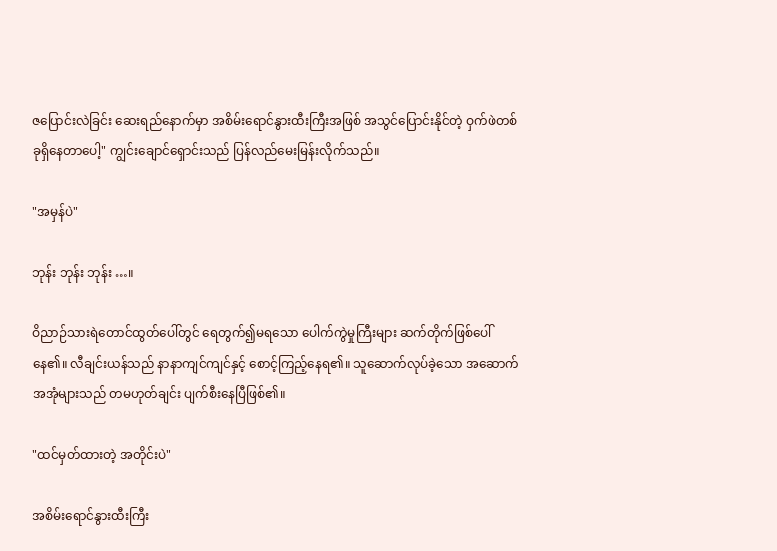ဇပြောင်းလဲခြင်း ဆေးရည်နောက်မှာ အစိမ်းရောင်နွားထီးကြီးအဖြစ် အသွင်ပြောင်းနိုင်တဲ့ ဝှက်ဖဲတစ်ခုရှိနေတာပေါ့" ကျွင်းချောင်ရှောင်းသည် ပြန်လည်မေးမြန်းလိုက်သည်။

"အမှန်ပဲ"

ဘုန်း ဘုန်း ဘုန်း …။

ဝိညာဉ်သားရဲတောင်ထွတ်ပေါ်တွင် ရေတွက်၍မရသော ပေါက်ကွဲမှုကြီးများ ဆက်တိုက်ဖြစ်ပေါ်နေ၏။ လီချင်းယန်သည် နာနာကျင်ကျင်နှင့် စောင့်ကြည့်နေရ၏။ သူဆောက်လုပ်ခဲ့သော အဆောက်အအုံများသည် တမဟုတ်ချင်း ပျက်စီးနေပြီဖြစ်၏။

"ထင်မှတ်ထားတဲ့ အတိုင်းပဲ"

အစိမ်းရောင်နွားထီးကြီး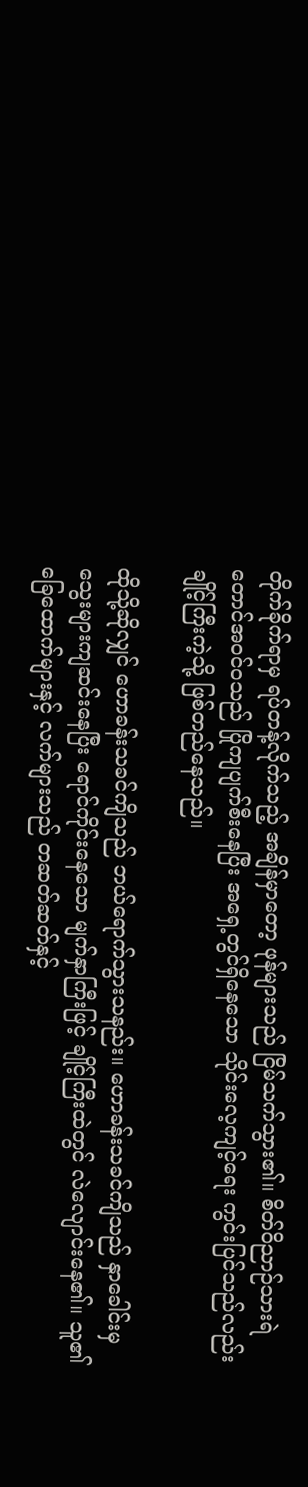တိုက်ခိုက်ရာမှ ရပ်တန့်လိုက်သည့် အချိန်မှာတော့ ဖုန်များသည် ငြိမ်သက်သွား၏။ စိတ်ဝိညာဉ်သားရဲတောင်အဝင်ဝသည် ပြိုကျပျက်စီးနေပြီး အရှေ့တွင်ရှိနေသော သိုင်းလေ့ကျင့်ရေး ကွင်းပြင်သည်လည်း ချိုင့်ကြီးကဲ့သို့ ဖြစ်တည်နေသည်။

ထိုသို့ဆိုလျှင် ဟောခန်းသခင်ကျိသည် ဘယ်ရောက်သွားသနည်း။ ဟောခန်းသခင်ကျိသည် နှာခေါင်းမှ သွေးများကျဆင်းနေပြီး ရောင်ကိုင်းနေသော မျက်နှာကြီးဖြင့် ချိုင့်ကြီးထဲတွင် လဲလျောင်းနေ၏။ သူ၏ခြေထောက်များနှင့် လက်များသည် တဆတ်ဆတ်နှင့်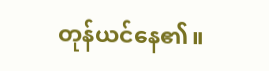တုန်ယင်နေ၏။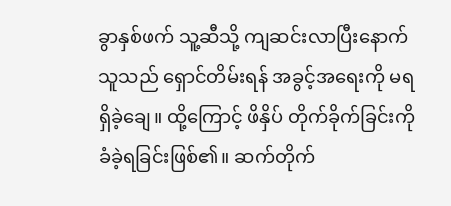ခွာနှစ်ဖက် သူ့ဆီသို့ ကျဆင်းလာပြီးနောက် သူသည် ရှောင်တိမ်းရန် အခွင့်အရေးကို မရရှိခဲ့ချေ။ ထို့ကြောင့် ဖိနှိပ် တိုက်ခိုက်ခြင်းကို ခံခဲ့ရခြင်းဖြစ်၏။ ဆက်တိုက်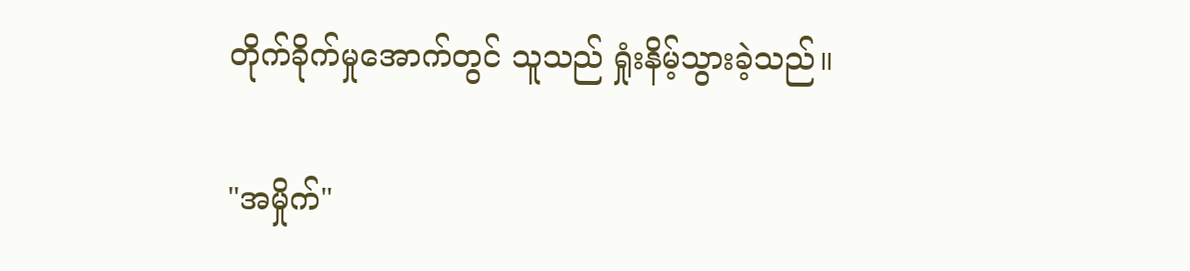တိုက်ခိုက်မှုအောက်တွင် သူသည် ရှုံးနိမ့်သွားခဲ့သည်။

"အမှိုက်"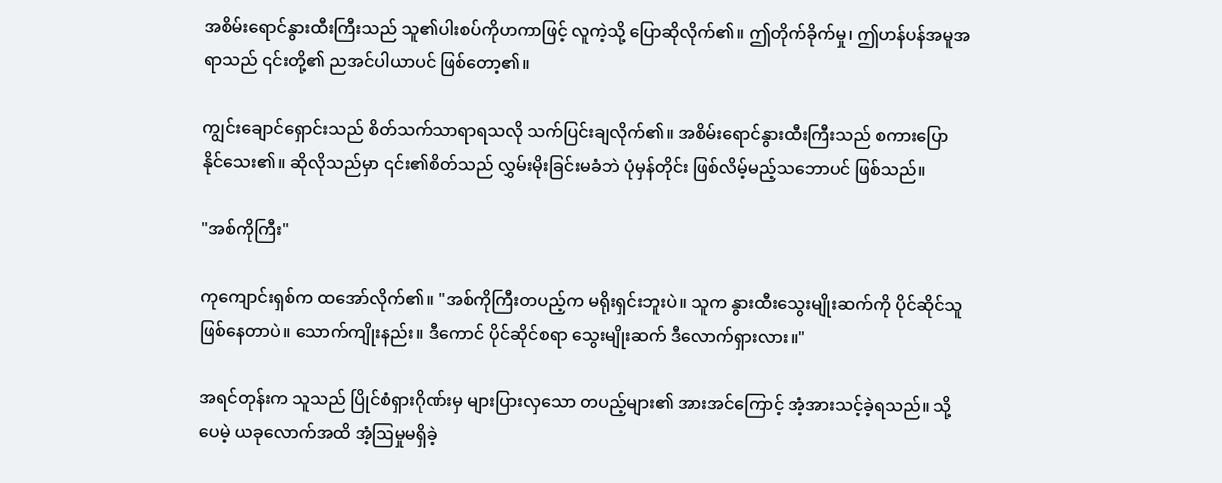အစိမ်းရောင်နွားထီးကြီးသည် သူ၏ပါးစပ်ကိုဟကာဖြင့် လူကဲ့သို့ ပြောဆိုလိုက်၏။ ဤတိုက်ခိုက်မှု၊ ဤဟန်ပန်အမူအရာသည် ၎င်းတို့၏ ညအင်ပါယာပင် ဖြစ်တော့၏။

ကျွင်းချောင်ရှောင်းသည် စိတ်သက်သာရာရသလို သက်ပြင်းချလိုက်၏။ အစိမ်းရောင်နွားထီးကြီးသည် စကားပြောနိုင်သေး၏။ ဆိုလိုသည်မှာ ၎င်း၏စိတ်သည် လွှမ်းမိုးခြင်းမခံဘဲ ပုံမှန်တိုင်း ဖြစ်လိမ့်မည့်သဘောပင် ဖြစ်သည်။

"အစ်ကိုကြီး"

ကုကျောင်းရှစ်က ထအော်လိုက်၏။ "အစ်ကိုကြီးတပည့်က မရိုးရှင်းဘူးပဲ။ သူက နွားထီးသွေးမျိုးဆက်ကို ပိုင်ဆိုင်သူဖြစ်နေတာပဲ။ သောက်ကျိုးနည်း။ ဒီကောင် ပိုင်ဆိုင်စရာ သွေးမျိုးဆက် ဒီလောက်ရှားလား။"

အရင်တုန်းက သူသည် ပြိုင်စံရှားဂိုဏ်းမှ များပြားလှသော တပည့်များ၏ အားအင်ကြောင့် အံ့အားသင့်ခဲ့ရသည်။ သို့ပေမဲ့ ယခုလောက်အထိ အံ့ဩမှုမရှိခဲ့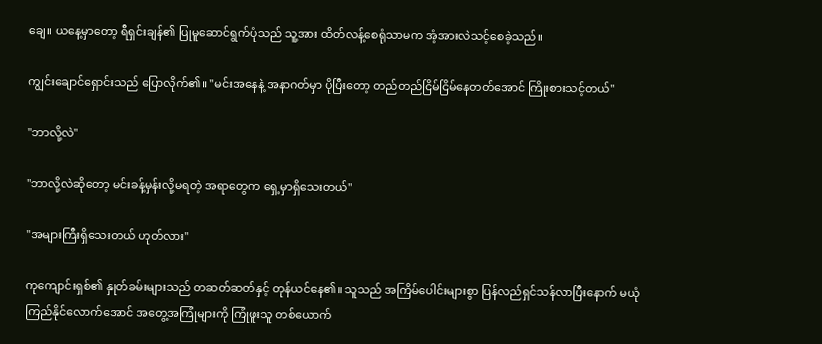ချေ။ ယနေ့မှာတော့ ရီရှင်းချန်၏ ပြုမူဆောင်ရွက်ပုံသည် သူ့အား ထိတ်လန့်စေရုံသာမက အံ့အားလဲသင့်စေခဲ့သည်။

ကျွင်းချောင်ရှောင်းသည် ပြောလိုက်၏။ "မင်းအနေနဲ့ အနာဂတ်မှာ ပိုပြီးတော့ တည်တည်ငြိမ်ငြိမ်နေတတ်အောင် ကြိုးစားသင့်တယ်"

"ဘာလို့လဲ"

"ဘာလို့လဲဆိုတော့ မင်းခန့်မှန်းလို့မရတဲ့ အရာတွေက ရှေ့မှာရှိသေးတယ်"

"အများကြီးရှိသေးတယ် ဟုတ်လား"

ကုကျောင်းရှစ်၏ နှုတ်ခမ်းများသည် တဆတ်ဆတ်နှင့် တုန်ယင်နေ၏။ သူသည် အကြိမ်ပေါင်းများစွာ ပြန်လည်ရှင်သန်လာပြီးနောက် မယုံကြည်နိုင်လောက်အောင် အတွေ့အကြုံများကို ကြုံဖူးသူ တစ်ယောက်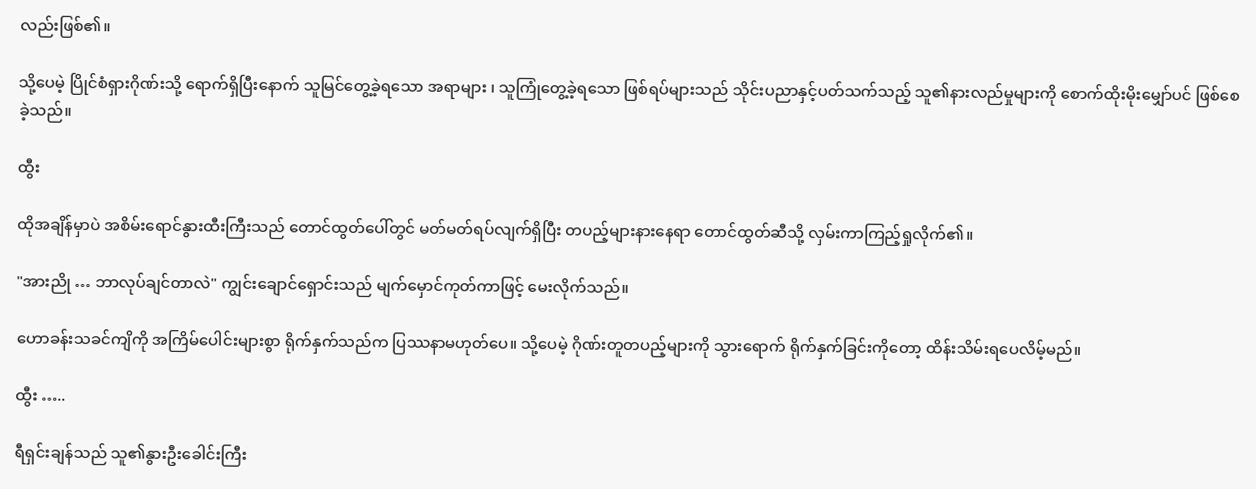လည်းဖြစ်၏။

သို့ပေမဲ့ ပြိုင်စံရှားဂိုဏ်းသို့ ရောက်ရှိပြီးနောက် သူမြင်တွေ့ခဲ့ရသော အရာများ ၊ သူကြုံတွေ့ခဲ့ရသော ဖြစ်ရပ်များသည် သိုင်းပညာနှင့်ပတ်သက်သည့် သူ၏နားလည်မှုများကို စောက်ထိုးမိုးမျှော်ပင် ဖြစ်စေခဲ့သည်။

ထွီး

ထိုအချိန်မှာပဲ အစိမ်းရောင်နွားထီးကြီးသည် တောင်ထွတ်ပေါ်တွင် မတ်မတ်ရပ်လျက်ရှိပြီး တပည့်များနားနေရာ တောင်ထွတ်ဆီသို့ လှမ်းကာကြည့်ရှုလိုက်၏။

"အားညို … ဘာလုပ်ချင်တာလဲ" ကျွင်းချောင်ရှောင်းသည် မျက်မှောင်ကုတ်ကာဖြင့် မေးလိုက်သည်။

ဟောခန်းသခင်ကျိကို အကြိမ်ပေါင်းများစွာ ရိုက်နှက်သည်က ပြဿနာမဟုတ်ပေ။ သို့ပေမဲ့ ဂိုဏ်းတူတပည့်များကို သွားရောက် ရိုက်နှက်ခြင်းကိုတော့ ထိန်းသိမ်းရပေလိမ့်မည်။

ထွီး …..

ရီရှင်းချန်သည် သူ၏နွားဦးခေါင်းကြီး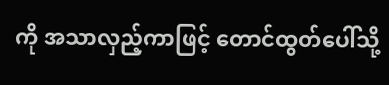ကို အသာလှည့်ကာဖြင့် တောင်ထွတ်ပေါ်သို့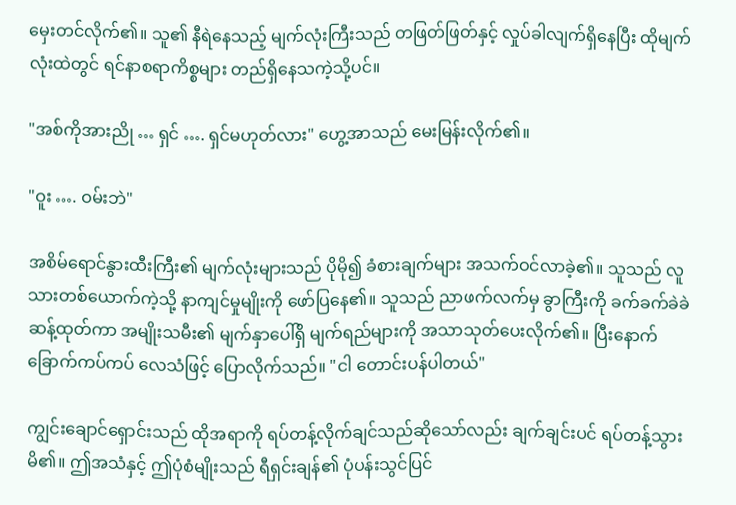မှေးတင်လိုက်၏။ သူ၏ နီရဲနေသည့် မျက်လုံးကြီးသည် တဖြတ်ဖြတ်နှင့် လှုပ်ခါလျက်ရှိနေပြီး ထိုမျက်လုံးထဲတွင် ရင်နာစရာကိစ္စများ တည်ရှိနေသကဲ့သို့ပင်။

"အစ်ကိုအားညို … ရှင် …. ရှင်မဟုတ်လား" ဟွေ့အာသည် မေးမြန်းလိုက်၏။

"ဝူး …. ဝမ်းဘဲ"

အစိမ်ရောင်နွားထီးကြီး၏ မျက်လုံးများသည် ပိုမို၍ ခံစားချက်များ အသက်ဝင်လာခဲ့၏။ သူသည် လူသားတစ်ယောက်ကဲ့သို့ နာကျင်မှုမျိုးကို ဖော်ပြနေ၏။ သူသည် ညာဖက်လက်မှ ခွာကြီးကို ခက်ခက်ခဲခဲဆန့်ထုတ်ကာ အမျိုးသမီး၏ မျက်နှာပေါ်ရှိ မျက်ရည်များကို အသာသုတ်ပေးလိုက်၏။ ပြီးနောက် ခြောက်ကပ်ကပ် လေသံဖြင့် ပြောလိုက်သည်။ "ငါ တောင်းပန်ပါတယ်"

ကျွင်းချောင်ရှောင်းသည် ထိုအရာကို ရပ်တန့်လိုက်ချင်သည်ဆိုသော်လည်း ချက်ချင်းပင် ရပ်တန့်သွားမိ၏။ ဤအသံနှင့် ဤပုံစံမျိုးသည် ရီရှင်းချန်၏ ပုံပန်းသွင်ပြင်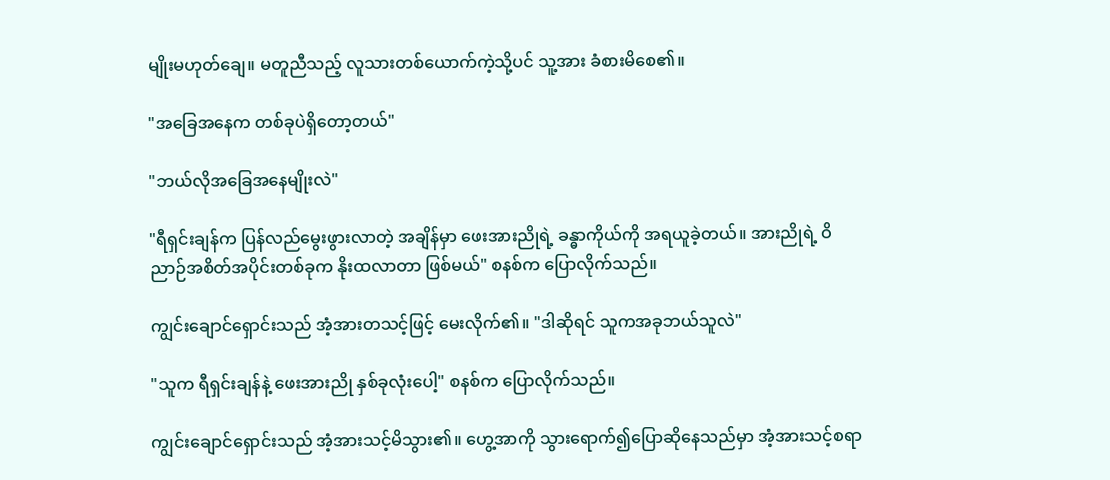မျိုးမဟုတ်ချေ။ မတူညီသည့် လူသားတစ်ယောက်ကဲ့သို့ပင် သူ့အား ခံစားမိစေ၏။

"အခြေအနေက တစ်ခုပဲရှိတော့တယ်"

"ဘယ်လိုအခြေအနေမျိုးလဲ"

"ရီရှင်းချန်က ပြန်လည်မွေးဖွားလာတဲ့ အချိန်မှာ ဖေးအားညိုရဲ့ ခန္ဓာကိုယ်ကို အရယူခဲ့တယ်။ အားညိုရဲ့ ဝိညာဉ်အစိတ်အပိုင်းတစ်ခုက နိုးထလာတာ ဖြစ်မယ်" စနစ်က ပြောလိုက်သည်။

ကျွင်းချောင်ရှောင်းသည် အံ့အားတသင့်ဖြင့် မေးလိုက်၏။ "ဒါဆိုရင် သူကအခုဘယ်သူလဲ"

"သူက ရီရှင်းချန်နဲ့ ဖေးအားညို နှစ်ခုလုံးပေါ့" စနစ်က ပြောလိုက်သည်။

ကျွင်းချောင်ရှောင်းသည် အံ့အားသင့်မိသွား၏။ ဟွေ့အာကို သွားရောက်၍ပြောဆိုနေသည်မှာ အံ့အားသင့်စရာ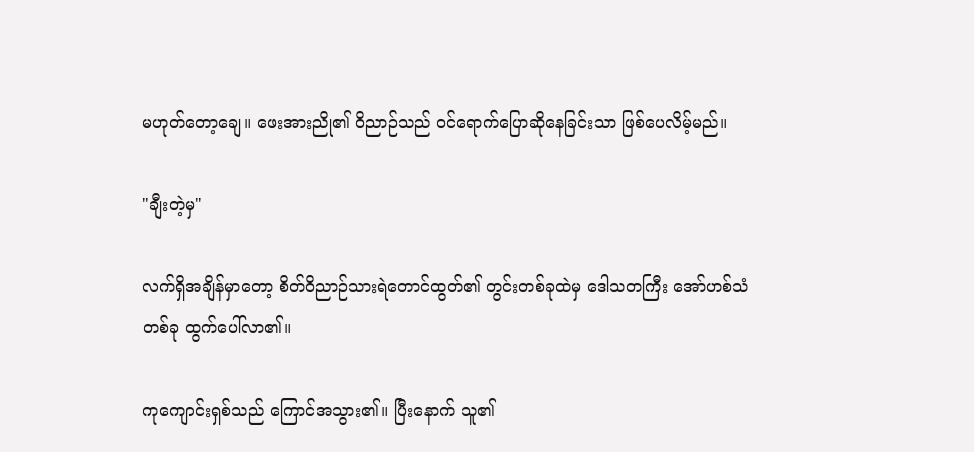မဟုတ်တော့ချေ။ ဖေးအားညို၏ ဝိညာဉ်သည် ဝင်ရောက်ပြောဆိုနေခြင်းသာ ဖြစ်ပေလိမ့်မည်။

"ချီးတဲ့မှ"

လက်ရှိအချိန်မှာတော့ စိတ်ဝိညာဉ်သားရဲတောင်ထွတ်၏ တွင်းတစ်ခုထဲမှ ဒေါသတကြီး အော်ဟစ်သံတစ်ခု ထွက်ပေါ်လာ၏။

ကုကျောင်းရှစ်သည် ကြောင်အသွား၏။ ပြီးနောက် သူ၏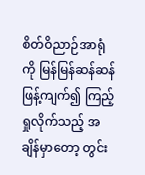စိတ်ဝိညာဉ်အာရုံကို မြန်မြန်ဆန်ဆန် ဖြန့်ကျက်၍ ကြည့်ရှုလိုက်သည့် အချိန်မှာတော့ တွင်း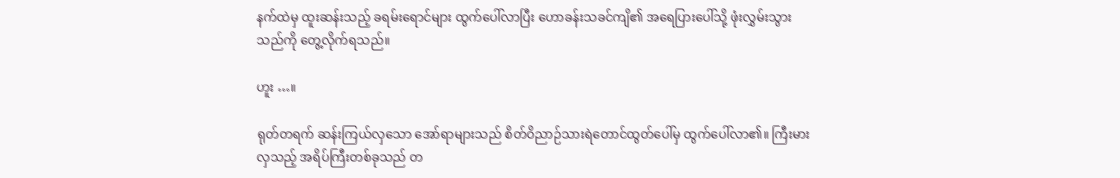နက်ထဲမှ ထူးဆန်းသည့် ခရမ်းရောင်များ ထွက်ပေါ်လာပြီး ဟောခန်းသခင်ကျိ၏ အရေပြားပေါ်သို့ ဖုံးလွှမ်းသွားသည်ကို တွေ့လိုက်ရသည်။

ဟူး …။

ရုတ်တရက် ဆန်းကြယ်လှသော အော်ရာများသည် စိတ်ဝိညာဉ်သားရဲတောင်ထွတ်ပေါ်မှ ထွက်ပေါ်လာ၏။ ကြီးမားလှသည့် အရိပ်ကြီးတစ်ခုသည် တ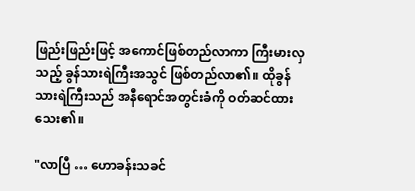ဖြည်းဖြည်းဖြင့် အကောင်ဖြစ်တည်လာကာ ကြီးမားလှသည့် ခွန်သားရဲကြီးအသွင် ဖြစ်တည်လာ၏။ ထိုခွန်သားရဲကြီးသည် အနီရောင်အတွင်းခံကို ဝတ်ဆင်ထားသေး၏။

"လာပြီ … ဟောခန်းသခင်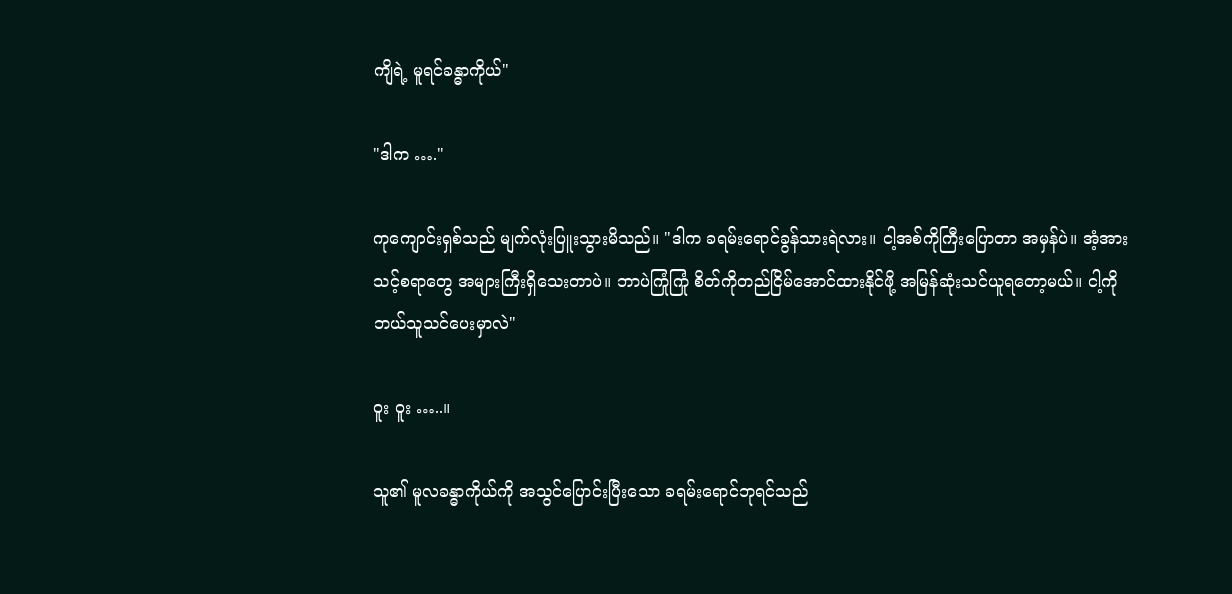ကျိရဲ့ မူရင်ခန္ဓာကိုယ်"

"ဒါက …."

ကုကျောင်းရှစ်သည် မျက်လုံးပြူးသွားမိသည်။ "ဒါက ခရမ်းရောင်ခွန်သားရဲလား။ ငါ့အစ်ကိုကြီးပြောတာ အမှန်ပဲ။ အံ့အားသင့်စရာတွေ အများကြီးရှိသေးတာပဲ။ ဘာပဲကြုံကြုံ စိတ်ကိုတည်ငြိမ်အောင်ထားနိုင်ဖို့ အမြန်ဆုံးသင်ယူရတော့မယ်။ ငါ့ကို ဘယ်သူသင်ပေးမှာလဲ"

ဝူး ဝူး …..။

သူ၏ မူလခန္ဓာကိုယ်ကို အသွင်ပြောင်းပြီးသော ခရမ်းရောင်ဘုရင်သည်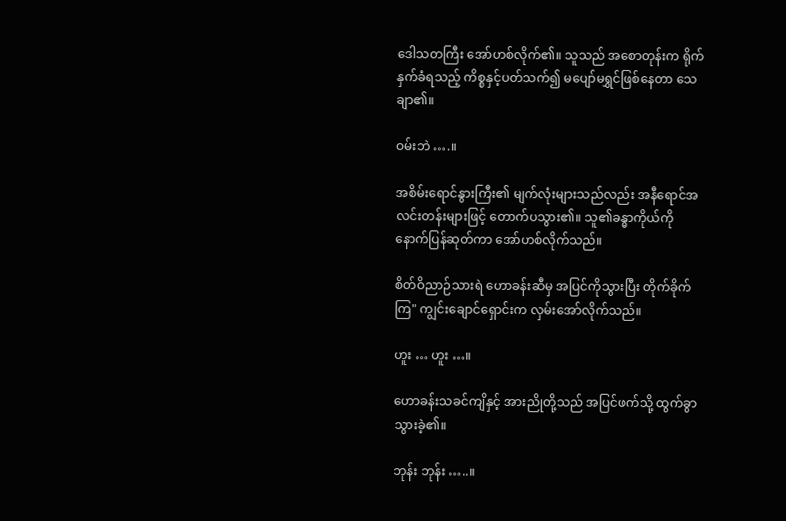ဒေါသတကြီး အော်ဟစ်လိုက်၏။ သူသည် အစောတုန်းက ရိုက်နှက်ခံရသည့် ကိစ္စနှင့်ပတ်သက်၍ မပျော်မရွှင်ဖြစ်နေတာ သေချာ၏။

ဝမ်းဘဲ ….။

အစိမ်းရောင်နွားကြီး၏ မျက်လုံးများသည်လည်း အနီရောင်အလင်းတန်းများဖြင့် တောက်ပသွား၏။ သူ၏ခန္ဓာကိုယ်ကို နောက်ပြန်ဆုတ်ကာ အော်ဟစ်လိုက်သည်။

စိတ်ဝိညာဉ်သားရဲ ဟောခန်းဆီမှ အပြင်ကိုသွားပြီး တိုက်ခိုက်ကြ" ကျွင်းချောင်ရှောင်းက လှမ်းအော်လိုက်သည်။

ဟူး … ဟူး …။

ဟောခန်းသခင်ကျိနှင့် အားညိုတို့သည် အပြင်ဖက်သို့ ထွက်ခွာသွားခဲ့၏။

ဘုန်း ဘုန်း …..။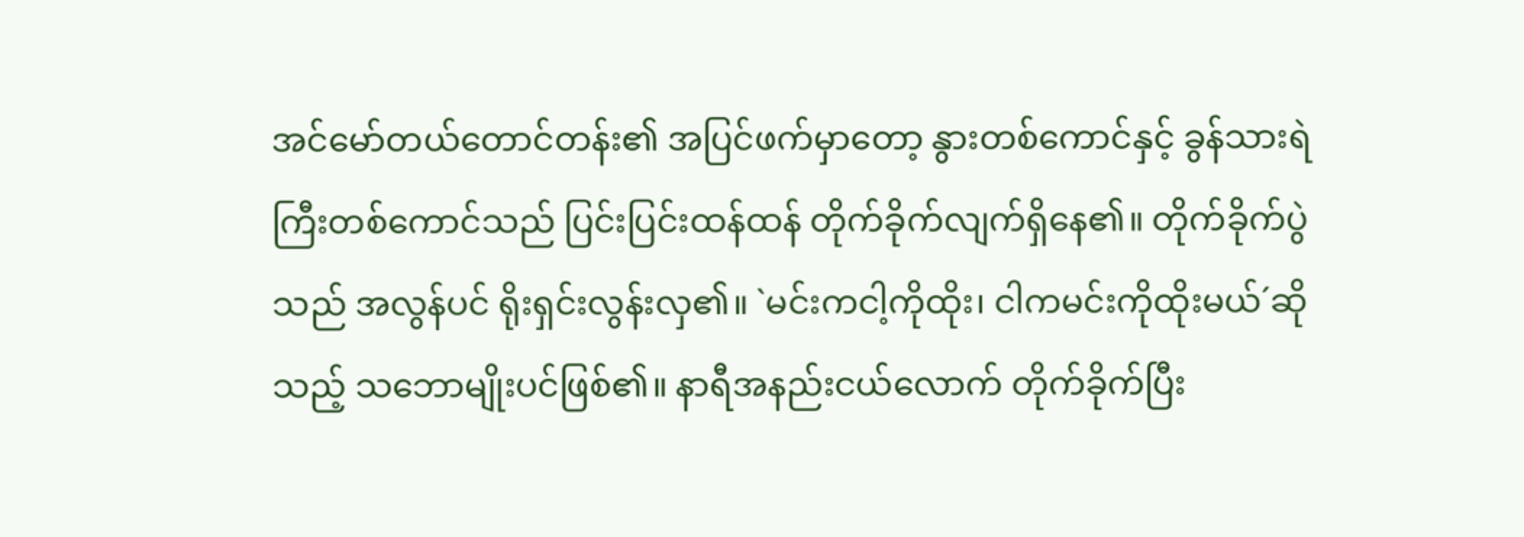အင်မော်တယ်တောင်တန်း၏ အပြင်ဖက်မှာတော့ နွားတစ်ကောင်နှင့် ခွန်သားရဲကြီးတစ်ကောင်သည် ပြင်းပြင်းထန်ထန် တိုက်ခိုက်လျက်ရှိနေ၏။ တိုက်ခိုက်ပွဲသည် အလွန်ပင် ရိုးရှင်းလွန်းလှ၏။ `မင်းကငါ့ကိုထိုး၊ ငါကမင်းကိုထိုးမယ်´ဆိုသည့် သဘောမျိုးပင်ဖြစ်၏။ နာရီအနည်းငယ်လောက် တိုက်ခိုက်ပြီး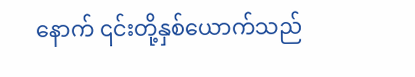နောက် ၎င်းတို့နှစ်ယောက်သည်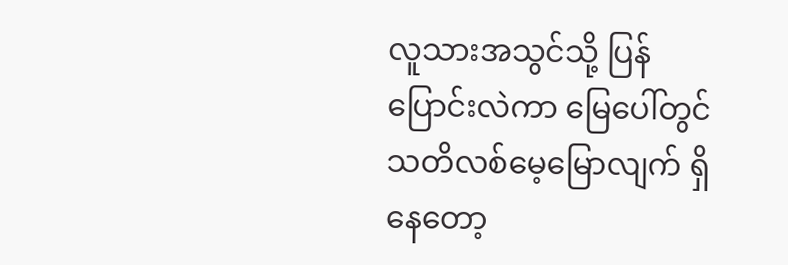လူသားအသွင်သို့ ပြန်ပြောင်းလဲကာ မြေပေါ်တွင် သတိလစ်မေ့မြောလျက် ရှိနေတော့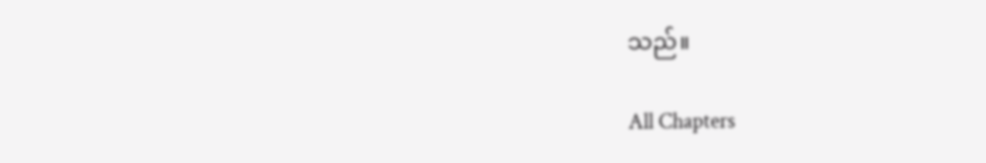သည်။

All Chapters